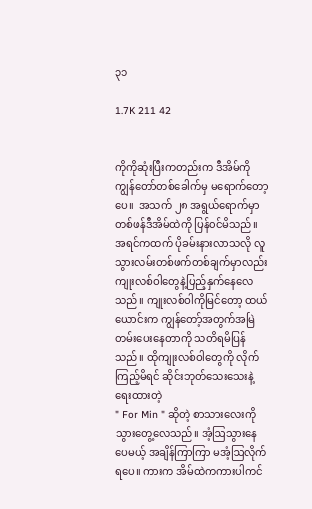၃၁

1.7K 211 42


ကိုကိုဆုံးပြီးကတည်းက ဒီအိမ်ကို ကျွန်တော်တစ်ခေါက်မှ မရောက်တော့ပေ။  အသက် ၂၈ အရွယ်ရောက်မှာ တစ်ဖန်ဒီအိမ်ထဲကို ပြန်၀င်မိသည်။ အရင်ကထက် ပိုခမ်းနားလာသလို လူသွားလမ်းတစ်ဖက်တစ်ချက်မှာလည်း ကျုးလစ်ဝါတွေနဲ့ပြည့်နှက်နေလေသည်။ ကျုးလစ်ဝါကိုမြင်တော့ ထယ်ယောင်းက ကျွန်တော့်အတွက်အမြဲတမ်းပေးနေတာကို သတိရမိပြန်သည်။ ထိုကျုးလစ်ဝါတွေကို လိုက်ကြည့်မိရင် ဆိုင်းဘုတ်သေးသေးနဲ့ရေးထားတဲ့
" For Min " ဆိုတဲ့ စာသားလေးကိုသွားတွေ့လေသည်။ အံ့ဩသွားနေပေမယ့် အချိန်ကြာကြာ မအံ့ဩလိုက်ရပေ။ ကားက အိမ်ထဲကကားပါကင်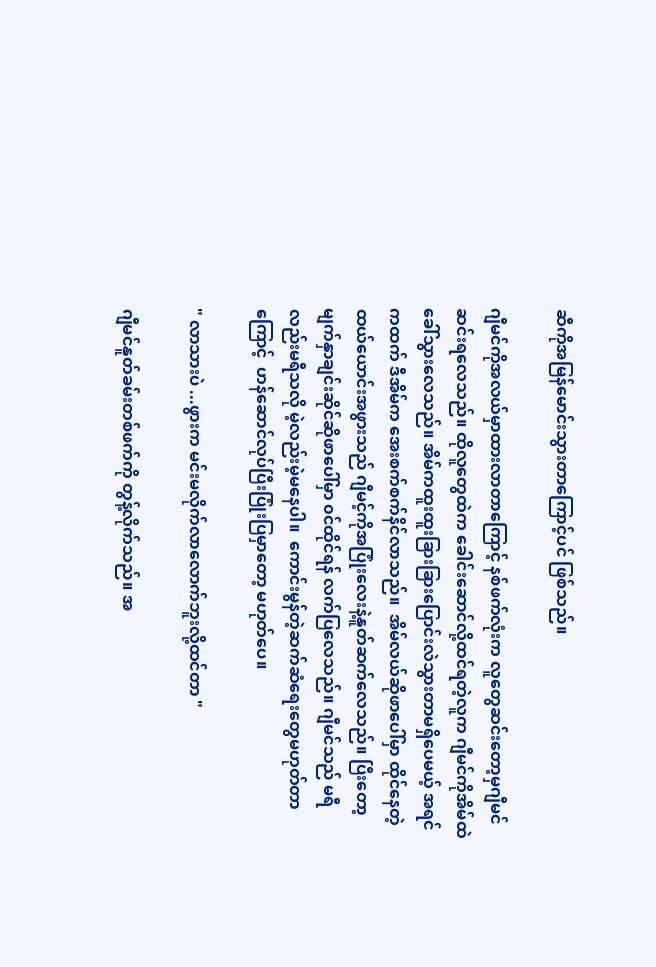ဆီကိုအမြန်မောင်းသွားတာကြောင့်ပင် ဖြစ်သည်။

ဂျီမင်ကိုအလယ်မှာထားလာတာကြောင့် နစ်ဖက်လုံးက လူတွေဆင်းတော့မှဂျီမင်ဆင်းရလေသည်။ ထိုလူတွေထဲက ခေါင်းဆောင်လို့ထင်ရတဲ့လူက ဂျီမင်ကိုအိမ်ထဲခေါ်သွားလေသည်။ အိမ်ကထူးထူးခြားခြားပြောင်းလဲသွားတာမရှိပေမယ့် အရင်ကထက် ဒီအိမ်က အေးစက်စက်နိင်လာသည်။  အိမ်လယ်ဆိုဖာပေါ်မှာ ထိုင်နေတဲ့ထယ်ယောင်းအဖွားသည် ဂျီမင့်ကိုအပြုံးလေးနဲ့နူတ်ဆက်လေသည်။ ပြီးတော့ မျက်နှာချင်းဆိုင်ဆိုဖာပေါ်မှာ ၀င်ထိုင်ရန် လက်ပြလေသည်။ ဂျီမင်သည် မရီလည်းမရီသလို မဲ့လည်းမဲ့မနေပါ။  ကောင်းမွန်တဲ့ဆက်ဆံရေးတွေမဟုတ်တာကြောင့်  ဟန်ဆောင်လုပ်ပြီးပြုံးပြမှာတော့ မဟုတ်ပေ။

" လာသားပဲ ...ဖွားက မင်းမလိုက်လာလောက်ဘူးလို့ထင်တာ "

ဂျီမင်နူတ်ခမ်းတစ်ဖက်ကို တွန့်လိုက်သည်။ အ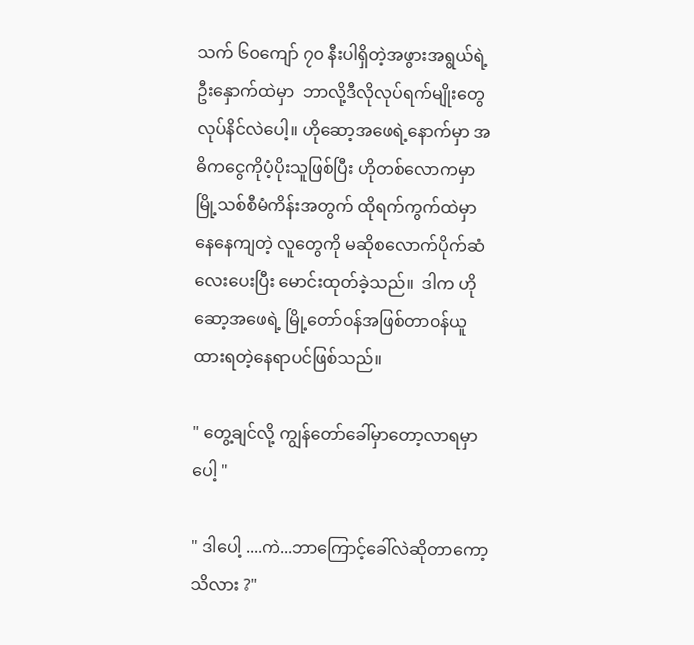သက် ၆၀ကျော် ၇၀ နီးပါရှိတဲ့အဖွားအရွယ်ရဲ့ဦးနှောက်ထဲမှာ  ဘာလို့ဒီလိုလုပ်ရက်‌မျိုးတွေ လုပ်နိင်လဲပေါ့။ ဟိုဆော့အဖေရဲ့နောက်မှာ အဓိကငွေကိုပံ့ပိုးသူဖြစ်ပြီး ဟိုတစ်လောကမှာ မြို့သစ်စီမံကိန်းအတွက် ထိုရက်ကွက်ထဲမှာ နေနေကျတဲ့ လူတွေကို မဆိုစလောက်ပိုက်ဆံလေးပေးပြီး မောင်းထုတ်ခဲ့သည်။  ဒါက ဟိုဆော့အဖေရဲ့ မြို့တော်၀န်အဖြစ်တာ၀န်ယူထားရတဲ့နေရာပင်ဖြစ်သည်။

" တွေ့ချင်လို့ ကျွန်တော်ခေါ်မှာတော့လာရမှာပေါ့ "

" ဒါပေါ့ ....ကဲ...ဘာကြောင့်ခေါ်လဲဆိုတာကော့ သိလား ?"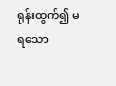ရုန်းထွက်၍ မရသော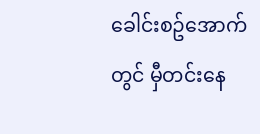ခေါင်းစဥ်အောက်တွင် မှီတင်းနေ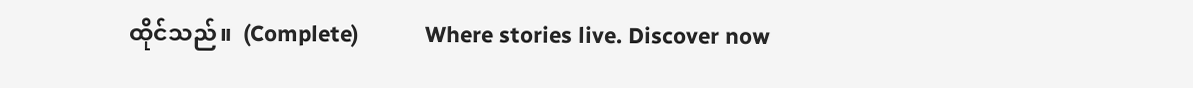ထိုင်သည်။  (Complete)           Where stories live. Discover now